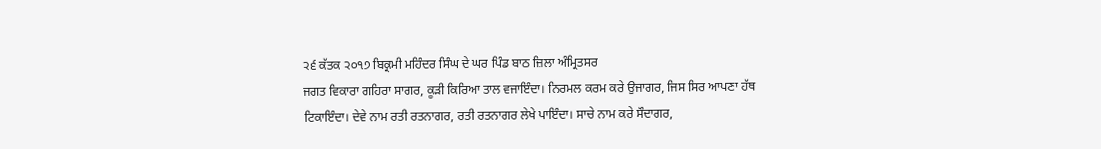੨੬ ਕੱਤਕ ੨੦੧੭ ਬਿਕ੍ਰਮੀ ਮਹਿੰਦਰ ਸਿੰਘ ਦੇ ਘਰ ਪਿੰਡ ਬਾਠ ਜ਼ਿਲਾ ਅੰਮ੍ਰਿਤਸਰ
ਜਗਤ ਵਿਕਾਰਾ ਗਹਿਰਾ ਸਾਗਰ, ਕੂੜੀ ਕਿਰਿਆ ਤਾਲ ਵਜਾਇੰਦਾ। ਨਿਰਮਲ ਕਰਮ ਕਰੇ ਉਜਾਗਰ, ਜਿਸ ਸਿਰ ਆਪਣਾ ਹੱਥ ਟਿਕਾਇੰਦਾ। ਦੇਵੇ ਨਾਮ ਰਤੀ ਰਤਨਾਗਰ, ਰਤੀ ਰਤਨਾਗਰ ਲੇਖੇ ਪਾਇੰਦਾ। ਸਾਚੇ ਨਾਮ ਕਰੇ ਸੌਦਾਗਰ,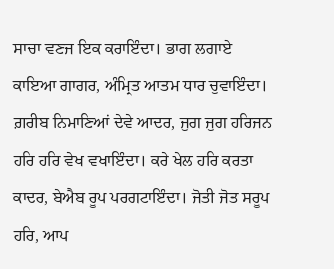ਸਾਚਾ ਵਣਜ ਇਕ ਕਰਾਇੰਦਾ। ਭਾਗ ਲਗਾਏ ਕਾਇਆ ਗਾਗਰ, ਅੰਮ੍ਰਿਤ ਆਤਮ ਧਾਰ ਚੁਵਾਇੰਦਾ। ਗ਼ਰੀਬ ਨਿਮਾਣਿਆਂ ਦੇਵੇ ਆਦਰ, ਜੁਗ ਜੁਗ ਹਰਿਜਨ ਹਰਿ ਹਰਿ ਵੇਖ ਵਖਾਇੰਦਾ। ਕਰੇ ਖੇਲ ਹਰਿ ਕਰਤਾ ਕਾਦਰ, ਬੇਐਬ ਰੂਪ ਪਰਗਟਾਇੰਦਾ। ਜੋਤੀ ਜੋਤ ਸਰੂਪ ਹਰਿ, ਆਪ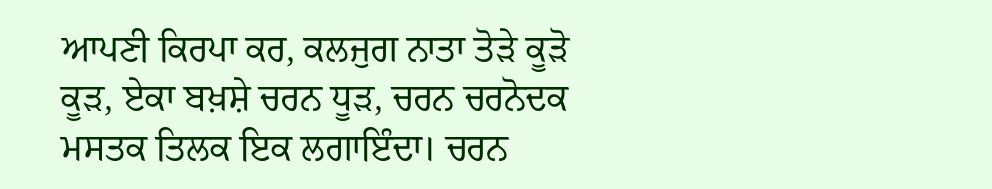ਆਪਣੀ ਕਿਰਪਾ ਕਰ, ਕਲਜੁਗ ਨਾਤਾ ਤੋੜੇ ਕੂੜੋ ਕੂੜ, ਏਕਾ ਬਖ਼ਸ਼ੇ ਚਰਨ ਧੂੜ, ਚਰਨ ਚਰਨੋਦਕ ਮਸਤਕ ਤਿਲਕ ਇਕ ਲਗਾਇੰਦਾ। ਚਰਨ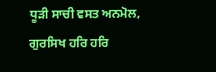ਧੂੜੀ ਸਾਚੀ ਵਸਤ ਅਨਮੋਲ, ਗੁਰਸਿਖ ਹਰਿ ਹਰਿ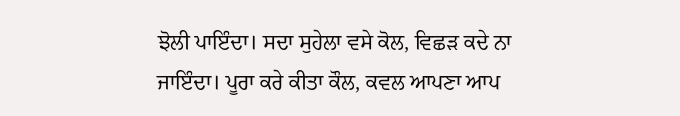ਝੋਲੀ ਪਾਇੰਦਾ। ਸਦਾ ਸੁਹੇਲਾ ਵਸੇ ਕੋਲ, ਵਿਛੜ ਕਦੇ ਨਾ ਜਾਇੰਦਾ। ਪੂਰਾ ਕਰੇ ਕੀਤਾ ਕੌਲ, ਕਵਲ ਆਪਣਾ ਆਪ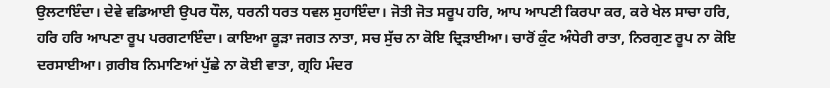ਉਲਟਾਇੰਦਾ। ਦੇਵੇ ਵਡਿਆਈ ਉਪਰ ਧੌਲ, ਧਰਨੀ ਧਰਤ ਧਵਲ ਸੁਹਾਇੰਦਾ। ਜੋਤੀ ਜੋਤ ਸਰੂਪ ਹਰਿ, ਆਪ ਆਪਣੀ ਕਿਰਪਾ ਕਰ, ਕਰੇ ਖੇਲ ਸਾਚਾ ਹਰਿ, ਹਰਿ ਹਰਿ ਆਪਣਾ ਰੂਪ ਪਰਗਟਾਇੰਦਾ। ਕਾਇਆ ਕੂੜਾ ਜਗਤ ਨਾਤਾ, ਸਚ ਸੁੱਚ ਨਾ ਕੋਇ ਦ੍ਰਿੜਾਈਆ। ਚਾਰੋਂ ਕੁੰਟ ਅੰਧੇਰੀ ਰਾਤਾ, ਨਿਰਗੁਣ ਰੂਪ ਨਾ ਕੋਇ ਦਰਸਾਈਆ। ਗ਼ਰੀਬ ਨਿਮਾਣਿਆਂ ਪੁੱਛੇ ਨਾ ਕੋਈ ਵਾਤਾ, ਗ੍ਰਹਿ ਮੰਦਰ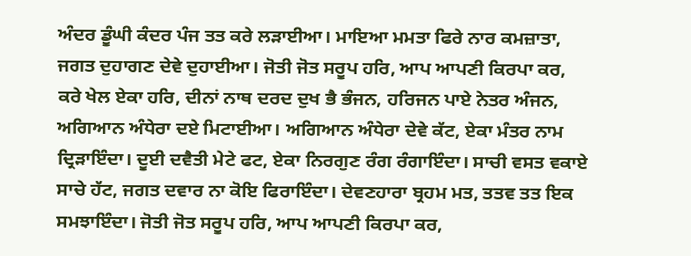ਅੰਦਰ ਡੂੰਘੀ ਕੰਦਰ ਪੰਜ ਤਤ ਕਰੇ ਲੜਾਈਆ। ਮਾਇਆ ਮਮਤਾ ਫਿਰੇ ਨਾਰ ਕਮਜ਼ਾਤਾ, ਜਗਤ ਦੁਹਾਗਣ ਦੇਵੇ ਦੁਹਾਈਆ। ਜੋਤੀ ਜੋਤ ਸਰੂਪ ਹਰਿ, ਆਪ ਆਪਣੀ ਕਿਰਪਾ ਕਰ, ਕਰੇ ਖੇਲ ਏਕਾ ਹਰਿ, ਦੀਨਾਂ ਨਾਥ ਦਰਦ ਦੁਖ ਭੈ ਭੰਜਨ, ਹਰਿਜਨ ਪਾਏ ਨੇਤਰ ਅੰਜਨ, ਅਗਿਆਨ ਅੰਧੇਰਾ ਦਏ ਮਿਟਾਈਆ। ਅਗਿਆਨ ਅੰਧੇਰਾ ਦੇਵੇ ਕੱਟ, ਏਕਾ ਮੰਤਰ ਨਾਮ ਦ੍ਰਿੜਾਇੰਦਾ। ਦੂਈ ਦਵੈਤੀ ਮੇਟੇ ਫਟ, ਏਕਾ ਨਿਰਗੁਣ ਰੰਗ ਰੰਗਾਇੰਦਾ। ਸਾਚੀ ਵਸਤ ਵਕਾਏ ਸਾਚੇ ਹੱਟ, ਜਗਤ ਦਵਾਰ ਨਾ ਕੋਇ ਫਿਰਾਇੰਦਾ। ਦੇਵਣਹਾਰਾ ਬ੍ਰਹਮ ਮਤ, ਤਤਵ ਤਤ ਇਕ ਸਮਝਾਇੰਦਾ। ਜੋਤੀ ਜੋਤ ਸਰੂਪ ਹਰਿ, ਆਪ ਆਪਣੀ ਕਿਰਪਾ ਕਰ,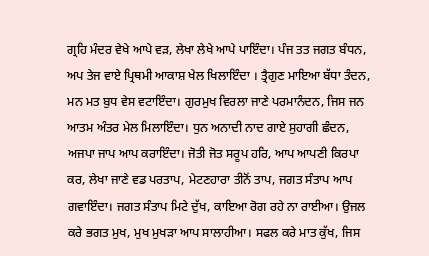ਗ੍ਰਹਿ ਮੰਦਰ ਵੇਖੇ ਆਪੇ ਵੜ, ਲੇਖਾ ਲੇਖੇ ਆਪੇ ਪਾਇੰਦਾ। ਪੰਜ ਤਤ ਜਗਤ ਬੰਧਨ, ਅਪ ਤੇਜ ਵਾਏ ਪ੍ਰਿਥਮੀ ਆਕਾਸ਼ ਖੇਲ ਖਿਲਾਇੰਦਾ । ਤ੍ਰੈਗੁਣ ਮਾਇਆ ਬੱਧਾ ਤੰਦਨ, ਮਨ ਮਤ ਬੁਧ ਵੇਸ ਵਟਾਇੰਦਾ। ਗੁਰਮੁਖ ਵਿਰਲਾ ਜਾਣੇ ਪਰਮਾਨੰਦਨ, ਜਿਸ ਜਨ ਆਤਮ ਅੰਤਰ ਮੇਲ ਮਿਲਾਇੰਦਾ। ਧੁਨ ਅਨਾਦੀ ਨਾਦ ਗਾਏ ਸੁਹਾਗੀ ਛੰਦਨ, ਅਜਪਾ ਜਾਪ ਆਪ ਕਰਾਇੰਦਾ। ਜੋਤੀ ਜੋਤ ਸਰੂਪ ਹਰਿ, ਆਪ ਆਪਣੀ ਕਿਰਪਾ ਕਰ, ਲੇਖਾ ਜਾਣੇ ਵਡ ਪਰਤਾਪ, ਮੇਟਣਹਾਰਾ ਤੀਨੋਂ ਤਾਪ, ਜਗਤ ਸੰਤਾਪ ਆਪ ਗਵਾਇੰਦਾ। ਜਗਤ ਸੰਤਾਪ ਮਿਟੇ ਦੁੱਖ, ਕਾਇਆ ਰੋਗ ਰਹੇ ਨਾ ਰਾਈਆ। ਉਜਲ ਕਰੇ ਭਗਤ ਮੁਖ, ਮੁਖ ਮੁਖੜਾ ਆਪ ਸਾਲਾਹੀਆ। ਸਫਲ ਕਰੇ ਮਾਤ ਕੁੱਖ, ਜਿਸ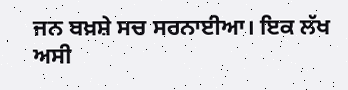ਜਨ ਬਖ਼ਸ਼ੇ ਸਚ ਸਰਨਾਈਆ। ਇਕ ਲੱਖ ਅਸੀ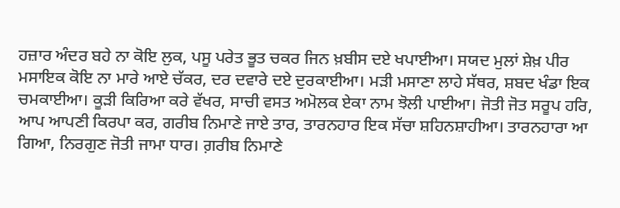ਹਜ਼ਾਰ ਅੰਦਰ ਬਹੇ ਨਾ ਕੋਇ ਲੁਕ, ਪਸੂ ਪਰੇਤ ਭੂਤ ਚਕਰ ਜਿਨ ਖ਼ਬੀਸ ਦਏ ਖਪਾਈਆ। ਸਯਦ ਮੁਲਾਂ ਸ਼ੇਖ਼ ਪੀਰ ਮਸਾਇਕ ਕੋਇ ਨਾ ਮਾਰੇ ਆਏ ਚੱਕਰ, ਦਰ ਦਵਾਰੇ ਦਏ ਦੁਰਕਾਈਆ। ਮੜੀ ਮਸਾਣਾ ਲਾਹੇ ਸੱਥਰ, ਸ਼ਬਦ ਖੰਡਾ ਇਕ ਚਮਕਾਈਆ। ਕੂੜੀ ਕਿਰਿਆ ਕਰੇ ਵੱਖਰ, ਸਾਚੀ ਵਸਤ ਅਮੋਲਕ ਏਕਾ ਨਾਮ ਝੋਲੀ ਪਾਈਆ। ਜੋਤੀ ਜੋਤ ਸਰੂਪ ਹਰਿ, ਆਪ ਆਪਣੀ ਕਿਰਪਾ ਕਰ, ਗਰੀਬ ਨਿਮਾਣੇ ਜਾਏ ਤਾਰ, ਤਾਰਨਹਾਰ ਇਕ ਸੱਚਾ ਸ਼ਹਿਨਸ਼ਾਹੀਆ। ਤਾਰਨਹਾਰਾ ਆ ਗਿਆ, ਨਿਰਗੁਣ ਜੋਤੀ ਜਾਮਾ ਧਾਰ। ਗ਼ਰੀਬ ਨਿਮਾਣੇ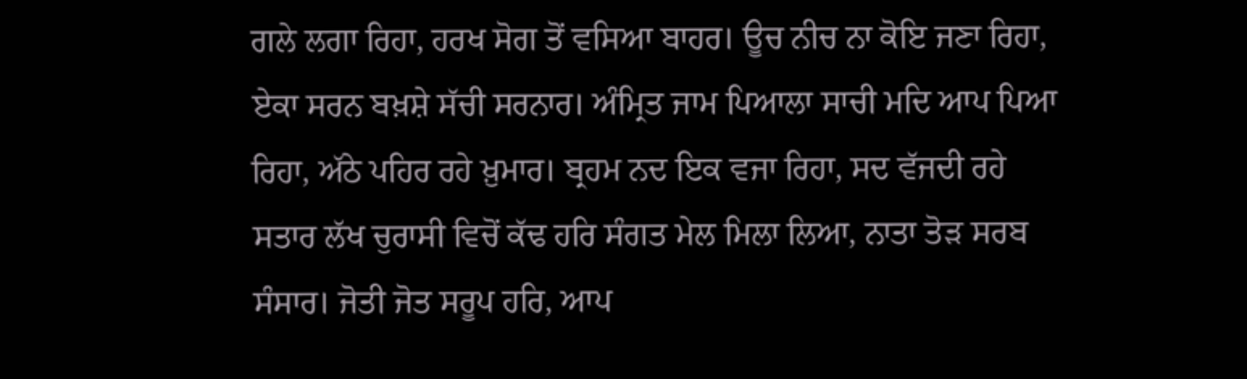ਗਲੇ ਲਗਾ ਰਿਹਾ, ਹਰਖ ਸੋਗ ਤੋਂ ਵਸਿਆ ਬਾਹਰ। ਊਚ ਨੀਚ ਨਾ ਕੋਇ ਜਣਾ ਰਿਹਾ, ਏਕਾ ਸਰਨ ਬਖ਼ਸ਼ੇ ਸੱਚੀ ਸਰਨਾਰ। ਅੰਮ੍ਰਿਤ ਜਾਮ ਪਿਆਲਾ ਸਾਚੀ ਮਦਿ ਆਪ ਪਿਆ ਰਿਹਾ, ਅੱਠੇ ਪਹਿਰ ਰਹੇ ਖ਼ੁਮਾਰ। ਬ੍ਰਹਮ ਨਦ ਇਕ ਵਜਾ ਰਿਹਾ, ਸਦ ਵੱਜਦੀ ਰਹੇ ਸਤਾਰ ਲੱਖ ਚੁਰਾਸੀ ਵਿਚੋਂ ਕੱਢ ਹਰਿ ਸੰਗਤ ਮੇਲ ਮਿਲਾ ਲਿਆ, ਨਾਤਾ ਤੋੜ ਸਰਬ ਸੰਸਾਰ। ਜੋਤੀ ਜੋਤ ਸਰੂਪ ਹਰਿ, ਆਪ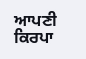ਆਪਣੀ ਕਿਰਪਾ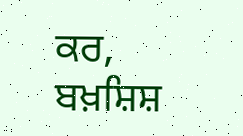ਕਰ, ਬਖ਼ਸ਼ਿਸ਼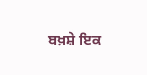ਬਖ਼ਸ਼ੇ ਇਕ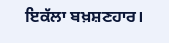ਇਕੱਲਾ ਬਖ਼ਸ਼ਣਹਾਰ।